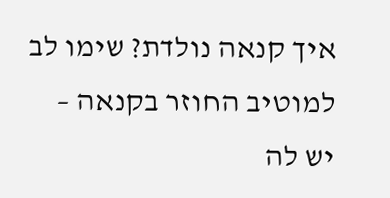איך קנאה נולדת? שימו לב למוטיב החוזר בקנאה –
יש לה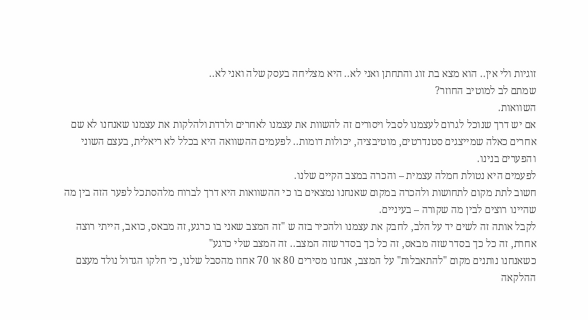זוגיות ולי אין.. הוא מצא בת זוג והתחתן ואני לא.. היא מצליחה בעסק שלה ואני לא..
שמתם לב למוטיב החוזר?
השוואות.
אם יש דרך שנוכל לגרום לעצמנו לסבל ויסורים זה להשוות את עצמנו לאחרים ולרדת ולהלקות את עצמנו שאנחנו לא שם
אחרים כאלה שמייצגים סטנדרטים, מוטיבציה, יכולות דומות.. לפעמים ההשוואה היא בכלל לא ריאלית, בעצם השוני והפערים בנינו.
לפעמים היא נטולת חמלה עצמית – והכרה במצב הקיים שלנו.
חשוב לתת מקום לתחושות ולהכרה במקום שאנחנו נמצאים בו כי ההשוואות היא דרך לברוח מלהסתכל לפער הזה בין מה שהיינו רוצים לבין מה שקורה – בעיניים.
לקבל אותה זה לשים יד על הלב, לחבק את עצמנו ולהכיר בזה ש "זה המצב שאני בו כרגע, זה מבאס, כואב, הייתי רוצה אחרת, זה כל כך בסדר שזה מבאס, זה כל כך בסדר שזה המצב.. זה המצב שלי כרגע"
כשאנחנו נותנים מקום "להתאבלות" על המצב, אנחנו מסירים 80 או 70 אחוז מהסבל שלנו, כי חלקו הגדול נולד מעצם ההלקאה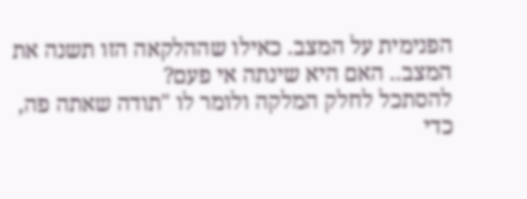הפנימית על המצב. כאילו שההלקאה הזו תשנה את המצב.. האם היא שינתה אי פעם?
להסתכל לחלק המלקה ולומר לו "תודה שאתה פה, כדי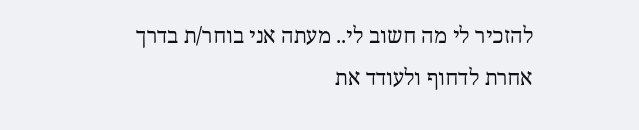להזכיר לי מה חשוב לי.. מעתה אני בוחר/ת בדרך אחרת לדחוף ולעודד את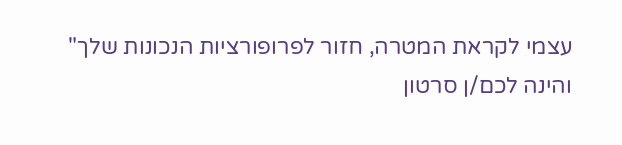עצמי לקראת המטרה, חזור לפרופורציות הנכונות שלך"
והינה לכם/ן סרטון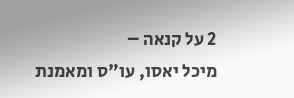2 על קנאה –
מיכל יאסו, עו"ס ומאמנת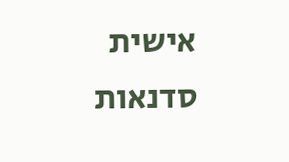אישית
סדנאות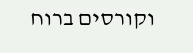וקורסים ברוח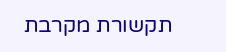תקשורת מקרבת